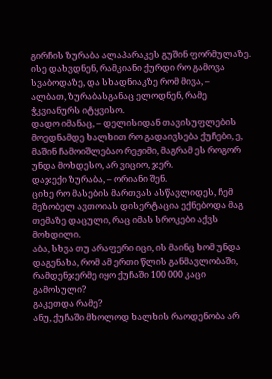გირჩის ზურაბა ალაპარაკეს გუშინ ფორმულაზე.
ისე დახვდნენ, რამკიანი ქურდი რო გამოვა სვაბოდაზე, და სხადნიაკზე რომ მივა, –
ალბათ, ზურაბასგანაც ელოდნენ, რამე ჭკვიანურს იტყვისო.
დადო იმანაც, – დელისიდან თავისუფლების მოედნამდე ხალხით რო გადაივსება ქუჩები, ე, მაშინ ჩამოიშლებაო რეჟიმი, მაგრამ ეს როგორ უნდა მოხდესო, არ ვიციო, ჯერ.
დაჯექი ზურაბა, – ორიანი შენ.
ციხე რო მასების მართვას ასწავლიდეს, ჩემ მეზობელ ავთოიას დისერტაცია ექნებოდა მაგ თემაზე დაცული, რაც იმას სროკები აქვს მოხდილი.
აბა, სხვა თუ არაფერი იცი, ის მაინც ხომ უნდა დაგენახა, რომ ამ ერთი წლის განმავლობაში, რამდენჯერმე იყო ქუჩაში 100 000 კაცი გამოსული?
გაკეთდა რამე?
ანუ, ქუჩაში მხოლოდ ხალხის რაოდენობა არ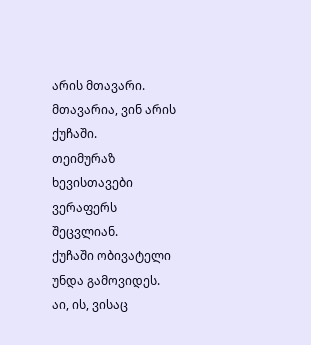არის მთავარი.
მთავარია, ვინ არის ქუჩაში.
თეიმურაზ ხევისთავები ვერაფერს შეცვლიან.
ქუჩაში ობივატელი უნდა გამოვიდეს.
აი, ის, ვისაც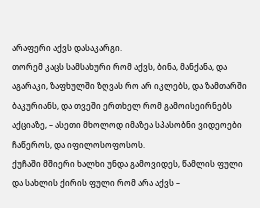არაფერი აქვს დასაკარგი.
თორემ კაცს სამსახური რომ აქვს, ბინა, მანქანა, და აგარაკი, ზაფხულში ზღვას რო არ იკლებს, და ზამთარში ბაკურიანს, და თვეში ერთხელ რომ გამოისეირნებს აქციაზე, – ასეთი მხოლოდ იმაზეა სპასობნი ვიდეოები ჩაწეროს, და იფილოსოფოსოს.
ქუჩაში მშიერი ხალხი უნდა გამოვიდეს, წამლის ფული და სახლის ქირის ფული რომ არა აქვს –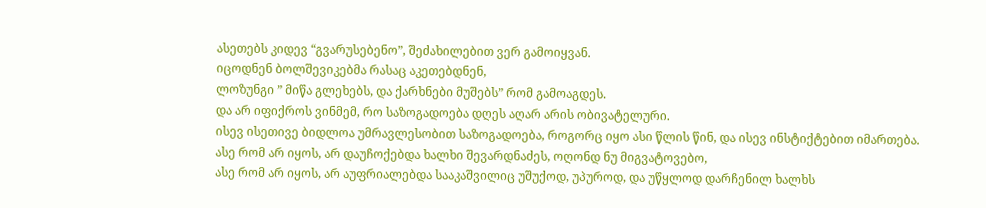ასეთებს კიდევ “გვარუსებენო”, შეძახილებით ვერ გამოიყვან.
იცოდნენ ბოლშევიკებმა რასაც აკეთებდნენ,
ლოზუნგი ” მიწა გლეხებს, და ქარხნები მუშებს” რომ გამოაგდეს.
და არ იფიქროს ვინმემ, რო საზოგადოება დღეს აღარ არის ობივატელური.
ისევ ისეთივე ბიდლოა უმრავლესობით საზოგადოება, როგორც იყო ასი წლის წინ, და ისევ ინსტიქტებით იმართება.
ასე რომ არ იყოს, არ დაუჩოქებდა ხალხი შევარდნაძეს, ოღონდ ნუ მიგვატოვებო,
ასე რომ არ იყოს, არ აუფრიალებდა სააკაშვილიც უშუქოდ, უპუროდ, და უწყლოდ დარჩენილ ხალხს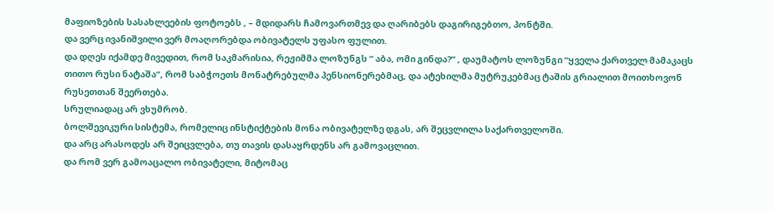მაფიოზების სასახლეების ფოტოებს , – მდიდარს ჩამოვართმევ და ღარიბებს დაგირიგებთო, პონტში.
და ვერც ივანიშვილი ვერ მოაღორებდა ობივატელს უფასო ფულით.
და დღეს იქამდე მივედით, რომ საკმარისია, რეჟიმმა ლოზუნგს ” აბა, ომი გინდა?” , დაუმატოს ლოზუნგი “ყველა ქართველ მამაკაცს თითო რუსი ნატაშა”, რომ საბჭოეთს მონატრებულმა პენსიონერებმაც, და ატეხილმა მუტრუკებმაც ტაშის გრიალით მოითხოვონ რუსეთთან შეერთება.
სრულიადაც არ ვხუმრობ.
ბოლშევიკური სისტემა, რომელიც ინსტიქტების მონა ობივატელზე დგას, არ შეცვლილა საქართველოში.
და არც არასოდეს არ შეიცვლება, თუ თავის დასაყრდენს არ გამოვაცლით.
და რომ ვერ გამოაცალო ობივატელი, მიტომაც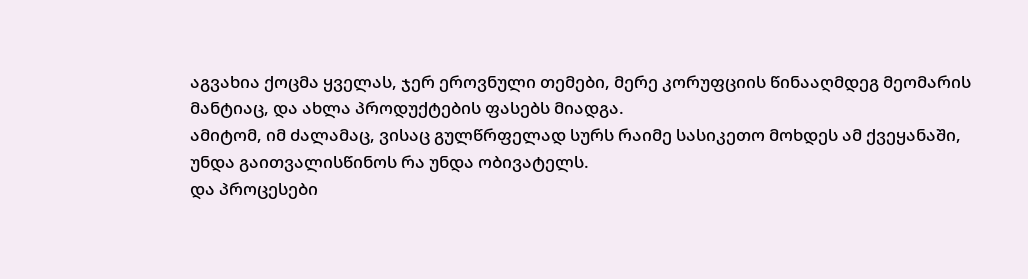აგვახია ქოცმა ყველას, ჯერ ეროვნული თემები, მერე კორუფციის წინააღმდეგ მეომარის მანტიაც, და ახლა პროდუქტების ფასებს მიადგა.
ამიტომ, იმ ძალამაც, ვისაც გულწრფელად სურს რაიმე სასიკეთო მოხდეს ამ ქვეყანაში, უნდა გაითვალისწინოს რა უნდა ობივატელს.
და პროცესები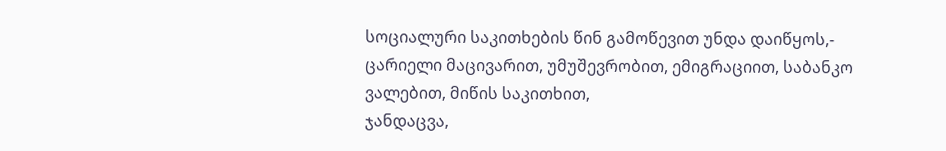სოციალური საკითხების წინ გამოწევით უნდა დაიწყოს,-
ცარიელი მაცივარით, უმუშევრობით, ემიგრაციით, საბანკო ვალებით, მიწის საკითხით,
ჯანდაცვა,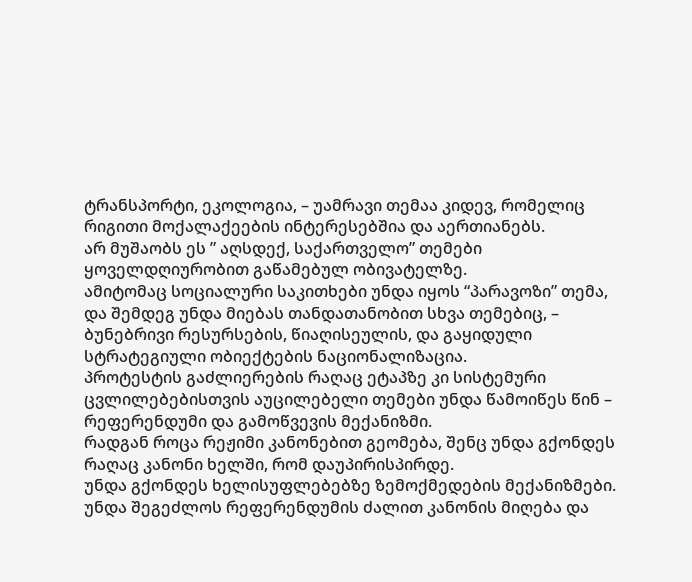ტრანსპორტი, ეკოლოგია, – უამრავი თემაა კიდევ, რომელიც რიგითი მოქალაქეების ინტერესებშია და აერთიანებს.
არ მუშაობს ეს ” აღსდექ, საქართველო” თემები ყოველდღიურობით გაწამებულ ობივატელზე.
ამიტომაც სოციალური საკითხები უნდა იყოს “პარავოზი” თემა, და შემდეგ უნდა მიებას თანდათანობით სხვა თემებიც, – ბუნებრივი რესურსების, წიაღისეულის, და გაყიდული სტრატეგიული ობიექტების ნაციონალიზაცია.
პროტესტის გაძლიერების რაღაც ეტაპზე კი სისტემური ცვლილებებისთვის აუცილებელი თემები უნდა წამოიწეს წინ – რეფერენდუმი და გამოწვევის მექანიზმი.
რადგან როცა რეჟიმი კანონებით გეომება, შენც უნდა გქონდეს რაღაც კანონი ხელში, რომ დაუპირისპირდე.
უნდა გქონდეს ხელისუფლებებზე ზემოქმედების მექანიზმები.
უნდა შეგეძლოს რეფერენდუმის ძალით კანონის მიღება და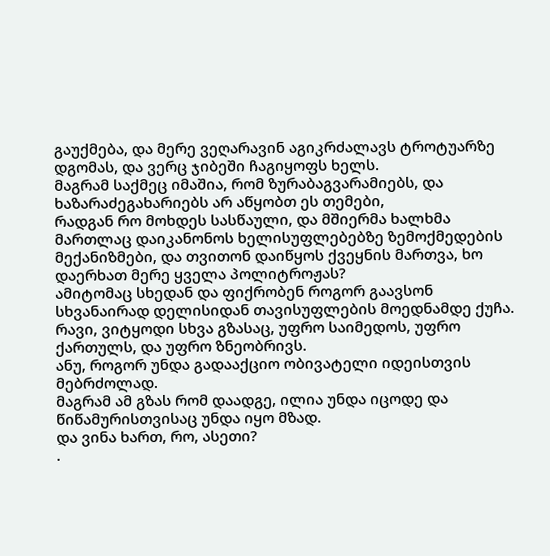გაუქმება, და მერე ვეღარავინ აგიკრძალავს ტროტუარზე დგომას, და ვერც ჯიბეში ჩაგიყოფს ხელს.
მაგრამ საქმეც იმაშია, რომ ზურაბაგვარამიებს, და ხაზარაძეგახარიებს არ აწყობთ ეს თემები,
რადგან რო მოხდეს სასწაული, და მშიერმა ხალხმა მართლაც დაიკანონოს ხელისუფლებებზე ზემოქმედების მექანიზმები, და თვითონ დაიწყოს ქვეყნის მართვა, ხო დაერხათ მერე ყველა პოლიტროჟას?
ამიტომაც სხედან და ფიქრობენ როგორ გაავსონ სხვანაირად დელისიდან თავისუფლების მოედნამდე ქუჩა.
რავი, ვიტყოდი სხვა გზასაც, უფრო საიმედოს, უფრო ქართულს, და უფრო ზნეობრივს.
ანუ, როგორ უნდა გადააქციო ობივატელი იდეისთვის მებრძოლად.
მაგრამ ამ გზას რომ დაადგე, ილია უნდა იცოდე და წიწამურისთვისაც უნდა იყო მზად.
და ვინა ხართ, რო, ასეთი?
.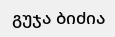გუჯა ბიძია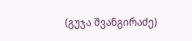(გუჯა შვანგირაძე)